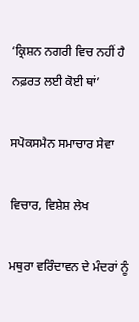‘ਕ੍ਰਿਸ਼ਨ ਨਗਰੀ ਵਿਚ ਨਹੀਂ ਹੈ ਨਫ਼ਰਤ ਲਈ ਕੋਈ ਥਾਂ’

ਸਪੋਕਸਮੈਨ ਸਮਾਚਾਰ ਸੇਵਾ

ਵਿਚਾਰ, ਵਿਸ਼ੇਸ਼ ਲੇਖ

ਮਥੁਰਾ ਵਰਿੰਦਾਵਨ ਦੇ ਮੰਦਰਾਂ ਨੂੰ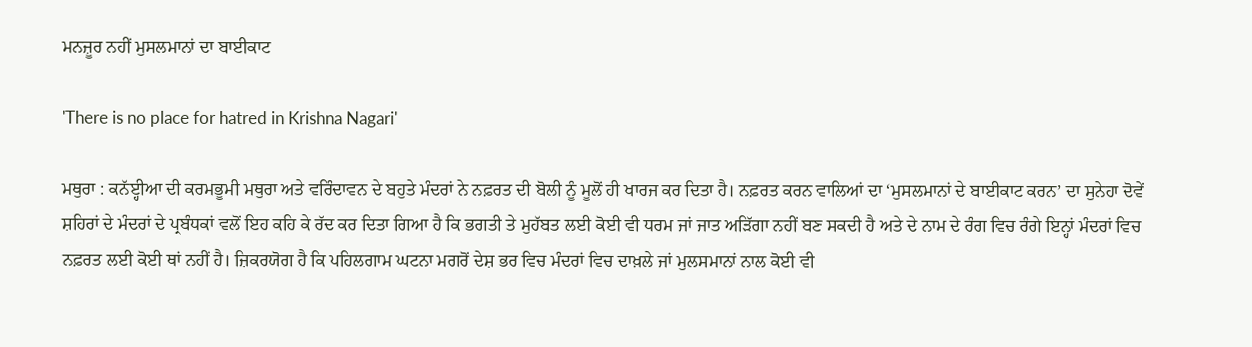ਮਨਜ਼ੂਰ ਨਹੀਂ ਮੁਸਲਮਾਨਾਂ ਦਾ ਬਾਈਕਾਟ

'There is no place for hatred in Krishna Nagari'

ਮਥੁਰਾ : ਕਨੱੲ੍ਹੀਆ ਦੀ ਕਰਮਭੂਮੀ ਮਥੁਰਾ ਅਤੇ ਵਰਿੰਦਾਵਨ ਦੇ ਬਹੁਤੇ ਮੰਦਰਾਂ ਨੇ ਨਫ਼ਰਤ ਦੀ ਬੋਲੀ ਨੂੰ ਮੂਲੋਂ ਹੀ ਖਾਰਜ ਕਰ ਦਿਤਾ ਹੈ। ਨਫ਼ਰਤ ਕਰਨ ਵਾਲਿਆਂ ਦਾ ‘ਮੁਸਲਮਾਨਾਂ ਦੇ ਬਾਈਕਾਟ ਕਰਨ’ ਦਾ ਸੁਨੇਹਾ ਦੋਵੇਂ ਸ਼ਹਿਰਾਂ ਦੇ ਮੰਦਰਾਂ ਦੇ ਪ੍ਰਬੰਧਕਾਂ ਵਲੋਂ ਇਹ ਕਹਿ ਕੇ ਰੱਦ ਕਰ ਦਿਤਾ ਗਿਆ ਹੈ ਕਿ ਭਗਤੀ ਤੇ ਮੁਹੱਬਤ ਲਈ ਕੋਈ ਵੀ ਧਰਮ ਜਾਂ ਜਾਤ ਅੜਿੱਗਾ ਨਹੀਂ ਬਣ ਸਕਦੀ ਹੈ ਅਤੇ ਦੇ ਨਾਮ ਦੇ ਰੰਗ ਵਿਚ ਰੰਗੇ ਇਨ੍ਹਾਂ ਮੰਦਰਾਂ ਵਿਚ ਨਫ਼ਰਤ ਲਈ ਕੋਈ ਥਾਂ ਨਹੀਂ ਹੈ। ਜ਼ਿਕਰਯੋਗ ਹੈ ਕਿ ਪਹਿਲਗਾਮ ਘਟਨਾ ਮਗਰੋਂ ਦੇਸ਼ ਭਰ ਵਿਚ ਮੰਦਰਾਂ ਵਿਚ ਦਾਖ਼ਲੇ ਜਾਂ ਮੁਲਸਮਾਨਾਂ ਨਾਲ ਕੋਈ ਵੀ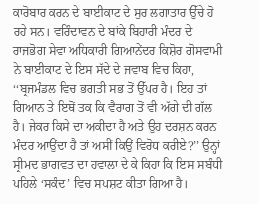ਕਾਰੋਬਾਰ ਕਰਨ ਦੇ ਬਾਈਕਾਟ ਦੇ ਸੁਰ ਲਗਾਤਾਰ ਉੱਚੇ ਹੋ ਰਹੇ ਸਨ। ਵਰਿੰਦਾਵਨ ਦੇ ਬਾਂਕੇ ਬਿਹਾਰੀ ਮੰਦਰ ਦੇ ਰਾਜਭੋਗ ਸੇਵਾ ਅਧਿਕਾਰੀ ਗਿਆਨੇਂਦਰ ਕਿਸ਼ੋਰ ਗੋਸਵਾਮੀ ਨੇ ਬਾਈਕਾਟ ਦੇ ਇਸ ਸੱਦੇ ਦੇ ਜਵਾਬ ਵਿਚ ਕਿਹਾ, ‘‘ਬ੍ਰਜਮੰਡਲ ਵਿਚ ਭਗਤੀ ਸਭ ਤੋਂ ਉੱਪਰ ਹੈ। ਇਹ ਤਾਂ ਗਿਆਨ ਤੇ ਇਥੋਂ ਤਕ ਕਿ ਵੈਰਾਗ ਤੋਂ ਵੀ ਅੱਗੇ ਦੀ ਗੱਲ ਹੈ। ਜੇਕਰ ਕਿਸੇ ਦਾ ਅਕੀਦਾ ਹੈ ਅਤੇ ਉਹ ਦਰਸ਼ਨ ਕਰਨ ਮੰਦਰ ਆਉਂਦਾ ਹੈ ਤਾਂ ਅਸੀਂ ਕਿਉਂ ਵਿਰੋਧ ਕਰੀਏ?’’ ਉਨ੍ਹਾਂ ਸ੍ਰੀਮਦ ਭਾਗਵਤ ਦਾ ਹਵਾਲਾ ਦੇ ਕੇ ਕਿਹਾ ਕਿ ਇਸ ਸਬੰਧੀ ਪਹਿਲੇ ‘ਸਕੰਦ’ ਵਿਚ ਸਪਸ਼ਟ ਕੀਤਾ ਗਿਆ ਹੈ।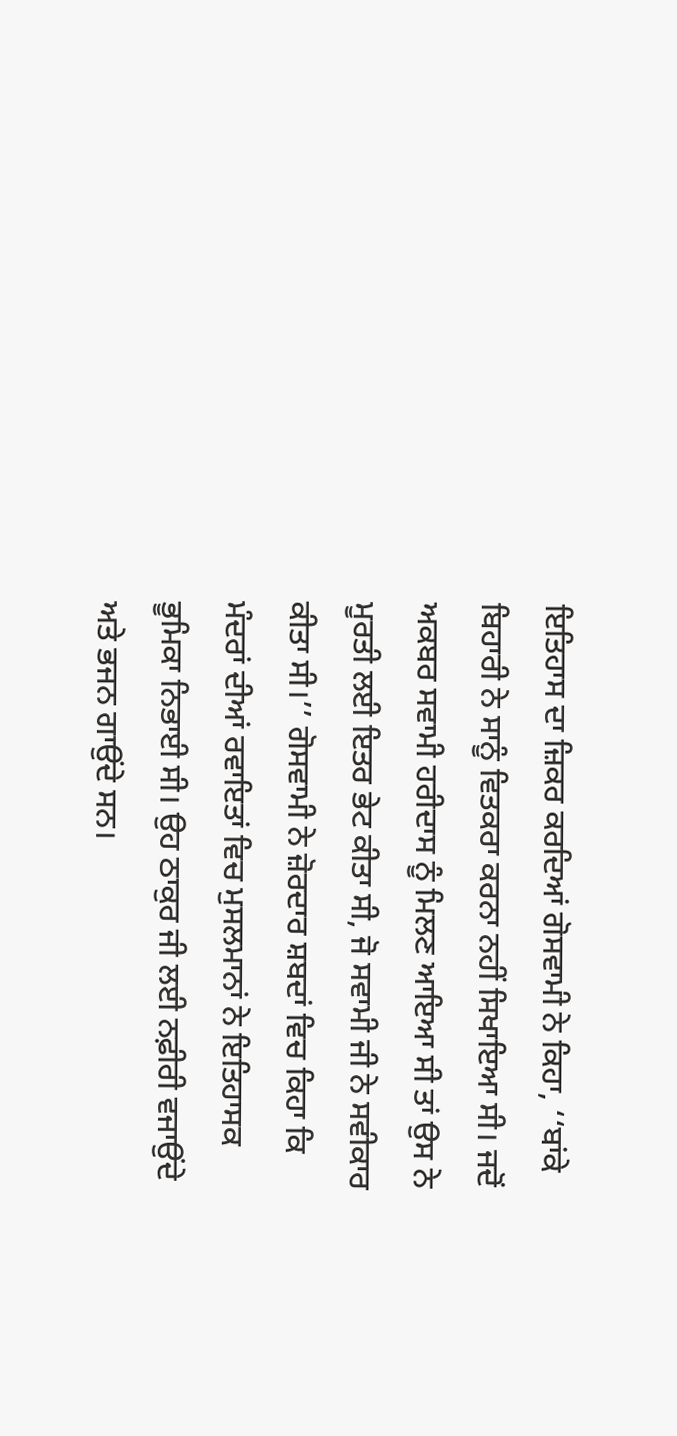ਇਤਿਹਾਸ ਦਾ ਜ਼ਿਕਰ ਕਰਦਿਆਂ ਗੋਸਵਾਮੀ ਨੇ ਕਿਹਾ, ‘‘ਬਾਂਕੇ ਬਿਹਾਰੀ ਨੇ ਸਾਨੂੰ ਵਿਤਕਰਾ ਕਰਨਾ ਨਹੀਂ ਸਿਖਾਇਆ ਸੀ। ਜਦੋਂ ਅਕਬਰ ਸਵਾਮੀ ਹਰੀਦਾਸ ਨੂੰ ਮਿਲਣ ਆਇਆ ਸੀ ਤਾਂ ਉਸ ਨੇ ਮੂਰਤੀ ਲਈ ਇਤਰ ਭੇਟ ਕੀਤਾ ਸੀ, ਜੋ ਸਵਾਮੀ ਜੀ ਨੇ ਸਵੀਕਾਰ ਕੀਤਾ ਸੀ।’’ ਗੋਸਵਾਮੀ ਨੇ ਜ਼ੋਰਦਾਰ ਸ਼ਬਦਾਂ ਵਿਚ ਕਿਹਾ ਕਿ ਮੰਦਰਾਂ ਦੀਆਂ ਰਵਾਇਤਾਂ ਵਿਚ ਮੁਸਲਮਾਨਾਂ ਨੇ ਇਤਿਹਾਸਕ ਭੂਮਿਕਾ ਨਿਭਾਈ ਸੀ। ਉਹ ਠਾਕੁਰ ਜੀ ਲਈ ਨਫ਼ੀਰੀ ਵਜਾਉਂਦੇ ਅਤੇ ਭਜਨ ਗਾਉਂਦੇ ਸਨ।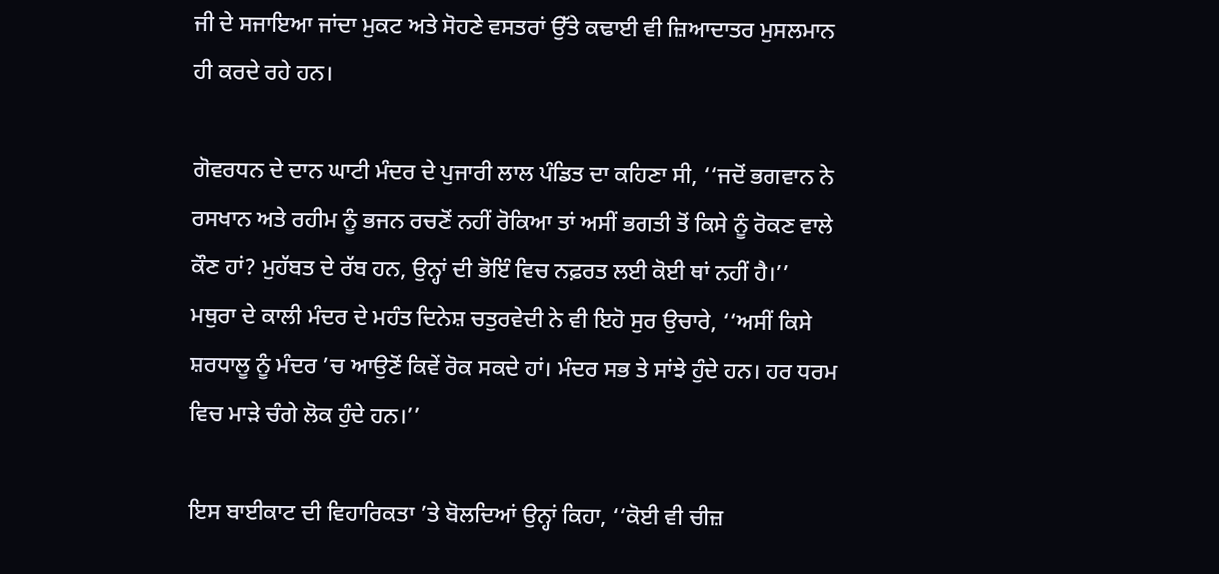ਜੀ ਦੇ ਸਜਾਇਆ ਜਾਂਦਾ ਮੁਕਟ ਅਤੇ ਸੋਹਣੇ ਵਸਤਰਾਂ ਉੱਤੇ ਕਢਾਈ ਵੀ ਜ਼ਿਆਦਾਤਰ ਮੁਸਲਮਾਨ ਹੀ ਕਰਦੇ ਰਹੇ ਹਨ।

ਗੋਵਰਧਨ ਦੇ ਦਾਨ ਘਾਟੀ ਮੰਦਰ ਦੇ ਪੁਜਾਰੀ ਲਾਲ ਪੰਡਿਤ ਦਾ ਕਹਿਣਾ ਸੀ, ‘‘ਜਦੋਂ ਭਗਵਾਨ ਨੇ ਰਸਖਾਨ ਅਤੇ ਰਹੀਮ ਨੂੰ ਭਜਨ ਰਚਣੋਂ ਨਹੀਂ ਰੋਕਿਆ ਤਾਂ ਅਸੀਂ ਭਗਤੀ ਤੋਂ ਕਿਸੇ ਨੂੰ ਰੋਕਣ ਵਾਲੇ ਕੌਣ ਹਾਂ? ਮੁਹੱਬਤ ਦੇ ਰੱਬ ਹਨ, ਉਨ੍ਹਾਂ ਦੀ ਭੋਇੰ ਵਿਚ ਨਫ਼ਰਤ ਲਈ ਕੋਈ ਥਾਂ ਨਹੀਂ ਹੈ।’’
ਮਥੁਰਾ ਦੇ ਕਾਲੀ ਮੰਦਰ ਦੇ ਮਹੰਤ ਦਿਨੇਸ਼ ਚਤੁਰਵੇਦੀ ਨੇ ਵੀ ਇਹੋ ਸੁਰ ਉਚਾਰੇ, ‘‘ਅਸੀਂ ਕਿਸੇ ਸ਼ਰਧਾਲੂ ਨੂੰ ਮੰਦਰ ’ਚ ਆਉਣੋਂ ਕਿਵੇਂ ਰੋਕ ਸਕਦੇ ਹਾਂ। ਮੰਦਰ ਸਭ ਤੇ ਸਾਂਝੇ ਹੁੰਦੇ ਹਨ। ਹਰ ਧਰਮ ਵਿਚ ਮਾੜੇ ਚੰਗੇ ਲੋਕ ਹੁੰਦੇ ਹਨ।’’

ਇਸ ਬਾਈਕਾਟ ਦੀ ਵਿਹਾਰਿਕਤਾ ’ਤੇ ਬੋਲਦਿਆਂ ਉਨ੍ਹਾਂ ਕਿਹਾ, ‘‘ਕੋਈ ਵੀ ਚੀਜ਼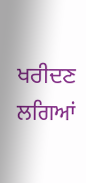ਖਰੀਦਣ ਲਗਿਆਂ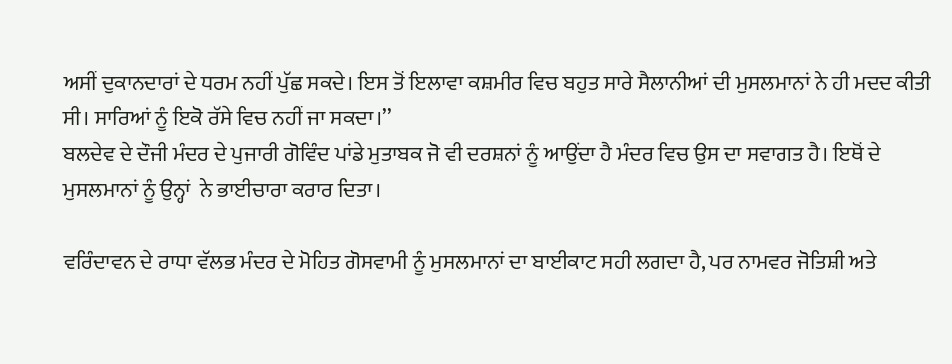ਅਸੀਂ ਦੁਕਾਨਦਾਰਾਂ ਦੇ ਧਰਮ ਨਹੀਂ ਪੁੱਛ ਸਕਦੇ। ਇਸ ਤੋਂ ਇਲਾਵਾ ਕਸ਼ਮੀਰ ਵਿਚ ਬਹੁਤ ਸਾਰੇ ਸੈਲਾਨੀਆਂ ਦੀ ਮੁਸਲਮਾਨਾਂ ਨੇ ਹੀ ਮਦਦ ਕੀਤੀ ਸੀ। ਸਾਰਿਆਂ ਨੂੰ ਇਕੋ ਰੱਸੇ ਵਿਚ ਨਹੀਂ ਜਾ ਸਕਦਾ।’’
ਬਲਦੇਵ ਦੇ ਦੌਜੀ ਮੰਦਰ ਦੇ ਪੁਜਾਰੀ ਗੋਵਿੰਦ ਪਾਂਡੇ ਮੁਤਾਬਕ ਜੋ ਵੀ ਦਰਸ਼ਨਾਂ ਨੂੰ ਆਉਂਦਾ ਹੈ ਮੰਦਰ ਵਿਚ ਉਸ ਦਾ ਸਵਾਗਤ ਹੈ। ਇਥੋਂ ਦੇ ਮੁਸਲਮਾਨਾਂ ਨੂੰ ਉਨ੍ਹਾਂ  ਨੇ ਭਾਈਚਾਰਾ ਕਰਾਰ ਦਿਤਾ।

ਵਰਿੰਦਾਵਨ ਦੇ ਰਾਧਾ ਵੱਲਭ ਮੰਦਰ ਦੇ ਮੋਹਿਤ ਗੋਸਵਾਮੀ ਨੂੰ ਮੁਸਲਮਾਨਾਂ ਦਾ ਬਾਈਕਾਟ ਸਹੀ ਲਗਦਾ ਹੈ, ਪਰ ਨਾਮਵਰ ਜੋਤਿਸ਼ੀ ਅਤੇ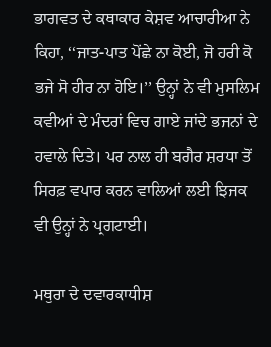ਭਾਗਵਤ ਦੇ ਕਥਾਕਾਰ ਕੇਸ਼ਵ ਆਚਾਰੀਆ ਨੇ ਕਿਹਾ, ‘‘ਜਾਤ-ਪਾਤ ਪੋਂਛੇ ਨਾ ਕੋਈ, ਜੋ ਹਰੀ ਕੋ ਭਜੇ ਸੋ ਹੀਰ ਨਾ ਹੋਇ।’’ ਉਨ੍ਹਾਂ ਨੇ ਵੀ ਮੁਸਲਿਮ ਕਵੀਆਂ ਦੇ ਮੰਦਰਾਂ ਵਿਚ ਗਾਏ ਜਾਂਦੇ ਭਜਨਾਂ ਦੇ ਹਵਾਲੇ ਦਿਤੇ। ਪਰ ਨਾਲ ਹੀ ਬਗੈਰ ਸ਼ਰਧਾ ਤੋਂ ਸਿਰਫ਼ ਵਪਾਰ ਕਰਨ ਵਾਲਿਆਂ ਲਈ ਝਿਜਕ ਵੀ ਉਨ੍ਹਾਂ ਨੇ ਪ੍ਰਗਟਾਈ।

ਮਥੁਰਾ ਦੇ ਦਵਾਰਕਾਧੀਸ਼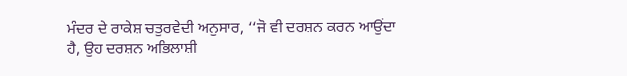ਮੰਦਰ ਦੇ ਰਾਕੇਸ਼ ਚਤੁਰਵੇਦੀ ਅਨੁਸਾਰ, ‘‘ਜੋ ਵੀ ਦਰਸ਼ਨ ਕਰਨ ਆਉਂਦਾ ਹੈ, ਉਹ ਦਰਸ਼ਨ ਅਭਿਲਾਸ਼ੀ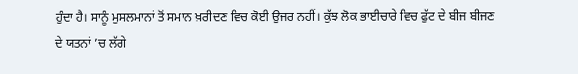ਹੁੰਦਾ ਹੈ। ਸਾਨੂੰ ਮੁਸਲਮਾਨਾਂ ਤੋਂ ਸਮਾਨ ਖ਼ਰੀਦਣ ਵਿਚ ਕੋਈ ਉਜਰ ਨਹੀਂ। ਕੁੱਝ ਲੋਕ ਭਾਈਚਾਰੇ ਵਿਚ ਫੁੱਟ ਦੇ ਬੀਜ ਬੀਜਣ ਦੇ ਯਤਨਾਂ ’ਚ ਲੱਗੇ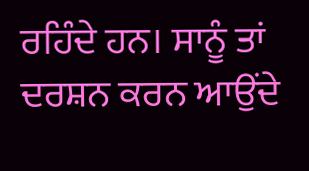ਰਹਿੰਦੇ ਹਨ। ਸਾਨੂੰ ਤਾਂ ਦਰਸ਼ਨ ਕਰਨ ਆਉਂਦੇ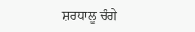ਸ਼ਰਧਾਲੂ ਚੰਗੇ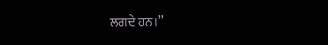ਲਗਦੇ ਹਨ।’’